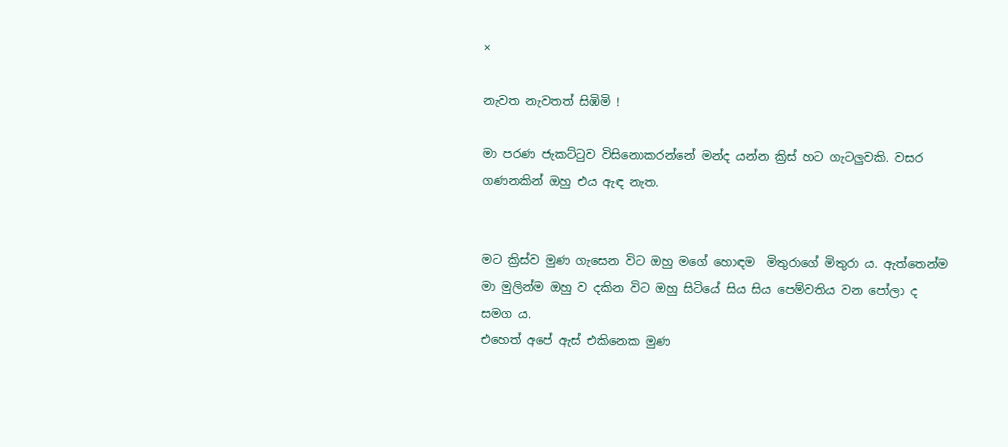×

නැවත නැවතත් සිඹිමි !

මා පරණ ජැකට්ටුව විසිනොකරන්නේ මන්ද යන්න ක්‍රිස් හට ගැටලුවකි. වසර ගණනකින් ඔහු එය ඇඳ නැත.


මට ක්‍රිස්ව මුණ ගැසෙන විට ඔහු මගේ හොඳම  මිතුරාගේ මිතුරා ය. ඇත්තෙන්ම මා මුලින්ම ඔහු ව දකින විට ඔහු සිටියේ සිය සිය පෙම්වතිය වන පෝලා ද සමග ය.
එහෙත් අපේ ඇස් එකිනෙක මුණ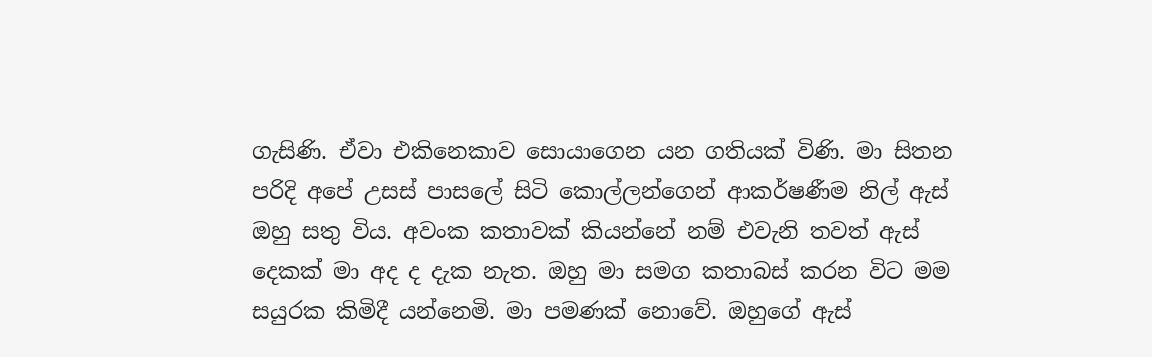ගැසිණි. ඒවා එකිනෙකාව සොයාගෙන යන ගතියක් විණි. මා සිතන පරිදි අපේ උසස් පාසලේ සිටි කොල්ලන්ගෙන් ආකර්ෂණීම නිල් ඇස්  ඔහු සතු විය. අවංක කතාවක් කියන්නේ නම් එවැනි තවත් ඇස් දෙකක් මා අද ද දැක නැත. ඔහු මා සමග කතාබස් කරන විට මම සයුරක කිමිදී යන්නෙමි. මා පමණක් නොවේ. ඔහුගේ ඇස්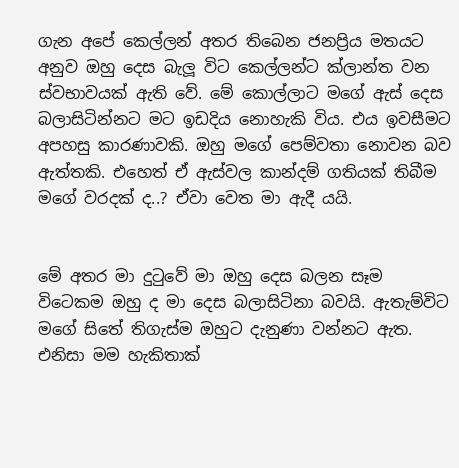ගැන අපේ කෙල්ලන් අතර තිබෙන ජනප්‍රිය මතයට අනුව ඔහු දෙස බැලූ විට කෙල්ලන්ට ක්ලාන්ත වන ස්වභාවයක් ඇති වේ. මේ කොල්ලාට මගේ ඇස් දෙස බලාසිටින්නට මට ඉඩදිය නොහැකි විය. එය ඉවසීමට අපහසු කාරණාවකි. ඔහු මගේ පෙම්වතා නොවන බව ඇත්තකි. එහෙත් ඒ ඇස්වල කාන්දම් ගතියක් තිබීම මගේ වරදක් ද..? ඒවා වෙත මා ඇදී යයි.


මේ අතර මා දුටුවේ මා ඔහු දෙස බලන සෑම විටෙකම ඔහු ද මා දෙස බලාසිටිනා බවයි. ඇතැම්විට මගේ සිතේ තිගැස්ම ඔහුට දැනුණා වන්නට ඇත. එනිසා මම හැකිතාක්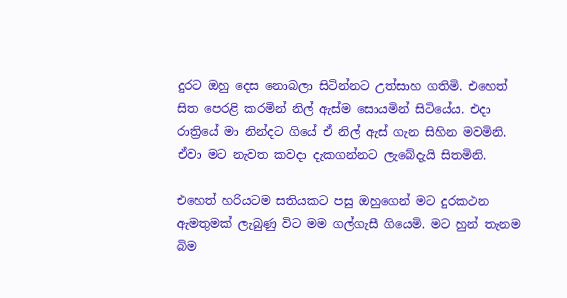දුරට ඔහු දෙස නොබලා සිටින්නට උත්සාහ ගතිමි. එහෙත් සිත පෙරළි කරමින් නිල් ඇස්ම සොයමින් සිටියේය. එදා රාත්‍රියේ මා නින්දට ගියේ ඒ නිල් ඇස් ගැන සිහින මවමිනි. ඒවා මට නැවත කවදා දැකගන්නට ලැබේදැයි සිතමිනි.

එහෙත් හරියටම සතියකට පසු ඔහුගෙන් මට දුරකථන ඇමතුමක් ලැබුණු විට මම ගල්ගැසී ගියෙමි. මට හුන් තැනම බිම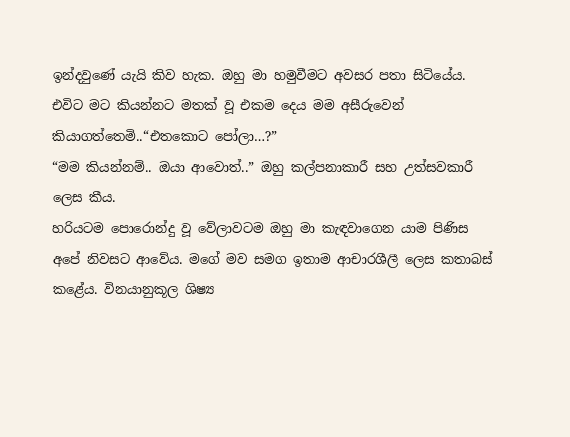ඉන්දවුණේ යැයි කිව හැක. ඔහු මා හමුවීමට අවසර පතා සිටියේය. එවිට මට කියන්නට මතක් වූ එකම දෙය මම අසීරුවෙන් කියාගත්තෙමි..“එතකොට පෝලා…?”
“මම කියන්නම්.. ඔයා ආවොත්..” ඔහු කල්පනාකාරී සහ උත්සවකාරී ලෙස කීය.
හරියටම පොරොන්දු වූ වේලාවටම ඔහු මා කැඳවාගෙන යාම පිණිස අපේ නිවසට ආවේය. මගේ මව සමග ඉතාම ආචාරශීලී ලෙස කතාබස් කළේය. විනයානුකූල ශිෂ්‍ය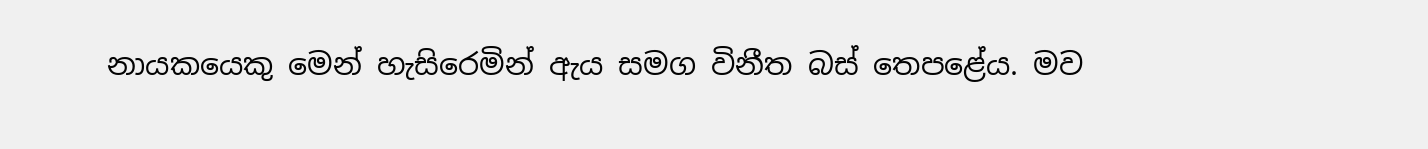නායකයෙකු මෙන් හැසිරෙමින් ඇය සමග විනීත බස් තෙපළේය. මව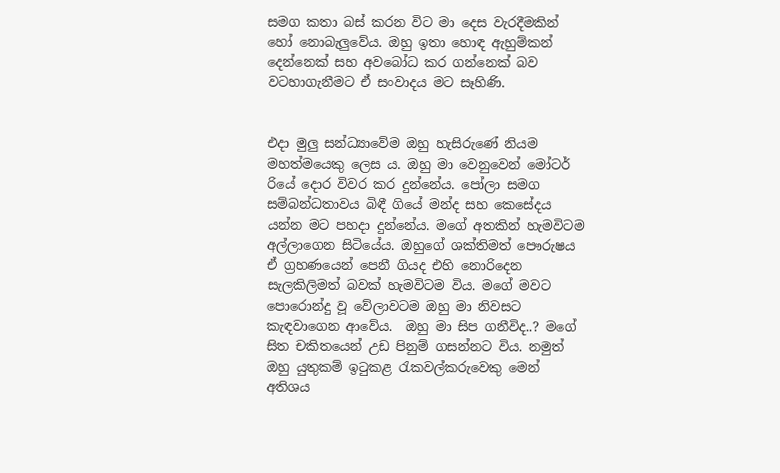සමග කතා බස් කරන විට මා දෙස වැරදීමකින් හෝ නොබැලුවේය. ඔහු ඉතා හොඳ ඇහුම්කන් දෙන්නෙක් සහ අවබෝධ කර ගන්නෙක් බව වටහාගැනීමට ඒ සංවාදය මට සෑහිණි.


එදා මුලු සන්ධ්‍යාවේම ඔහු හැසිරුණේ නියම මහත්මයෙකු ලෙස ය. ඔහු මා වෙනුවෙන් මෝටර් රියේ දොර විවර කර දුන්නේය. පෝලා සමග සම්බන්ධතාවය බිඳී ගියේ මන්ද සහ කෙසේදය යන්න මට පහදා දුන්නේය. මගේ අතකින් හැමවිටම අල්ලාගෙන සිටියේය. ඔහුගේ ශක්තිමත් පෞරුෂය ඒ ග්‍රහණයෙන් පෙනී ගියද එහි නොරිදෙන සැලකිලිමත් බවක් හැමවිටම විය. මගේ මවට පොරොන්දු වූ වේලාවටම ඔහු මා නිවසට කැඳවාගෙන ආවේය.  ඔහු මා සිප ගනීවිද..? මගේ සිත චකිතයෙන් උඩ පිනුම් ගසන්නට විය. නමුත් ඔහු යුතුකම් ඉටුකළ රැකවල්කරුවෙකු මෙන් අතිශය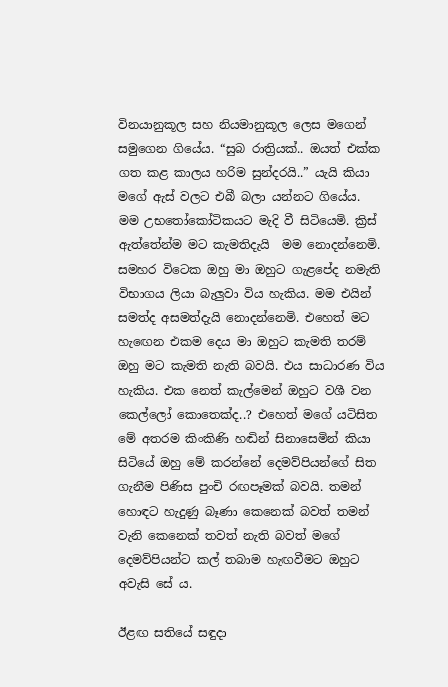විනයානුකූල සහ නියමානුකූල ලෙස මගෙන් සමුගෙන ගියේය. “සුබ රාත්‍රියක්.. ඔයත් එක්ක ගත කළ කාලය හරිම සුන්දරයි..” යැයි කියා මගේ ඇස් වලට එබී බලා යන්නට ගියේය.
මම උභතෝකෝටිකයට මැදි වී සිටියෙමි. ක්‍රිස් ඇත්තේන්ම මට කැමතිදැයි  මම නොදන්නෙමි. සමහර විටෙක ඔහු මා ඔහුට ගැළපේද නමැති විභාගය ලියා බැලුවා විය හැකිය. මම එයින් සමත්ද අසමත්දැයි නොදන්නෙමි. එහෙත් මට හැඟෙන එකම දෙය මා ඔහුට කැමති තරම් ඔහු මට කැමති නැති බවයි. එය සාධාරණ විය හැකිය. එක නෙත් කැල්මෙන් ඔහුට වශී වන කෙල්ලෝ කොතෙක්ද..? එහෙත් මගේ යටිසිත මේ අතරම කිංකිණි හඬින් සිනාසෙමින් කියා සිටියේ ඔහු මේ කරන්නේ දෙමව්පියන්ගේ සිත ගැනීම පිණිස පුංචි රඟපෑමක් බවයි. තමන් හොඳට හැදුණු බෑණා කෙනෙක් බවත් තමන් වැනි කෙනෙක් තවත් නැති බවත් මගේ දෙමව්පියන්ට කල් තබාම හැඟවීමට ඔහුට අවැසි සේ ය.

ඊළඟ සතියේ සඳුදා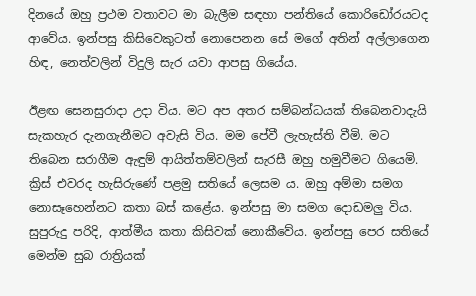දිනයේ ඔහු ප්‍රථම වතාවට මා බැලීම සඳහා පන්තියේ කොරිඩෝරයටද ආවේය. ඉන්පසු කිසිවෙකුටත් නොපෙනන සේ මගේ අතින් අල්ලාගෙන හිඳ, නෙත්වලින් විදුලි සැර යවා ආපසු ගියේය.

ඊළඟ සෙනසුරාදා උදා විය. මට අප අතර සම්බන්ධයක් තිබෙනවාදැයි සැකහැර දැනගැනීමට අවැසි විය. මම පේවී ලැහැස්ති වීමි. මට තිබෙන සරාගීම ඇඳුම් ආයිත්තම්වලින් සැරසී ඔහු හමුවීමට ගියෙමි. ක්‍රිස් එවරද හැසිරුණේ පළමු සතියේ ලෙසම ය. ඔහු අම්මා සමග නොසෑහෙන්නට කතා බස් කළේය. ඉන්පසු මා සමග දොඩමලු විය. සුපුරුදු පරිදි, ආත්මීය කතා කිසිවක් නොකීවේය. ඉන්පසු පෙර සතියේ මෙන්ම සුබ රාත්‍රියක්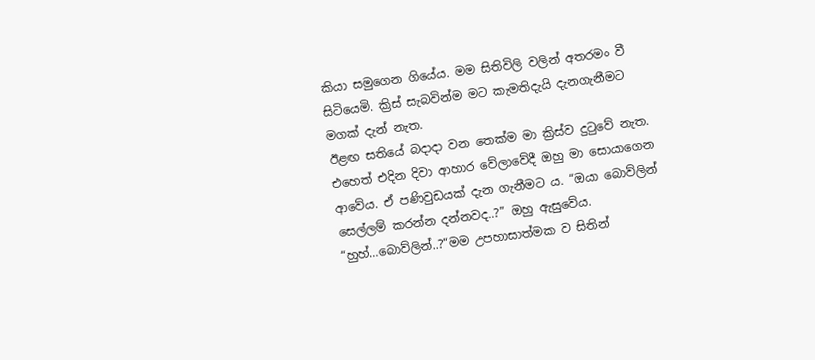කියා සමුගෙන ගියේය. මම සිතිවිලි වලින් අතරමං වී සිටියෙමි. ක්‍රිස් සැබවින්ම මට කැමතිදැයි දැනගැනීමට මගක් දැන් නැත.
ඊළඟ සතියේ බදාදා වන තෙක්ම මා ක්‍රිස්ව දුටුවේ නැත. එහෙත් එදින දිවා ආහාර වේලාවේදී ඔහු මා සොයාගෙන ආවේය. ඒ පණිවුඩයක් දැන ගැනීමට ය. “ඔයා බොව්ලින් සෙල්ලම් කරන්න දන්නවද..?” ඔහු ඇසුවේය. “හුහ්…බොව්ලින්..?“මම උපහාසාත්මක ව සිතින්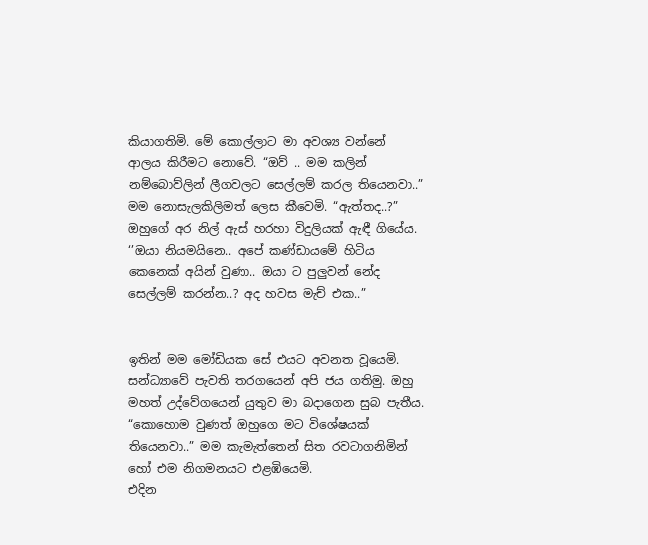කියාගතිමි. මේ කොල්ලාට මා අවශ්‍ය වන්නේ ආලය කිරීමට නොවේ. “ඔව් .. මම කලින් නම්බොව්ලින් ලීගවලට සෙල්ලම් කරල තියෙනවා..” මම නොසැලකිලිමත් ලෙස කීවෙමි. “ඇත්තද..?” ඔහුගේ අර නිල් ඇස් හරහා විදුලියක් ඇඳී ගියේය. ‘’ඔයා නියමයිනෙ.. අපේ කණ්ඩායමේ හිටිය කෙනෙක් අයින් වුණා.. ඔයා ට පුලුවන් නේද සෙල්ලම් කරන්න..? අද හවස මැච් එක..”


ඉතින් මම මෝඩියක සේ එයට අවනත වූයෙමි. සන්ධ්‍යාවේ පැවති තරගයෙන් අපි ජය ගතිමු. ඔහු මහත් උද්වේගයෙන් යුතුව මා බදාගෙන සුබ පැතීය. “කොහොම වුණත් ඔහුගෙ මට විශේෂයක් තියෙනවා..” මම කැමැත්තෙන් සිත රවටාගනිමින් හෝ එම නිගමනයට එළඹියෙමි.
එදින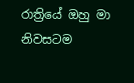රාත්‍රියේ ඔහු මා නිවසටම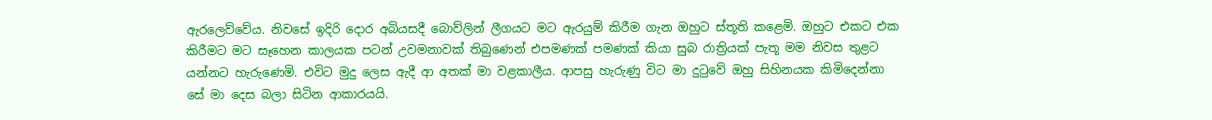ඇරලෙව්වේය. නිවසේ ඉදිරි දොර අබියසදී බොව්ලින් ලීගයට මට ඇරයුම් කිරීම ගැන ඔහුට ස්තූති කළෙමි. ඔහුට එකට එක කිරීමට මට සෑහෙන කාලයක පටන් උවමනාවක් තිබුණෙන් එපමණක් පමණක් කියා සුබ රාත්‍රියක් පැතූ මම නිවස තුළට යන්නට හැරුණෙමි. එවිට මුදු ලෙස ඇදී ආ අතක් මා වළකාලීය. ආපසු හැරුණු විට මා දුටුවේ ඔහු සිහිනයක කිමිදෙන්නා සේ මා දෙස බලා සිටින ආකාරයයි.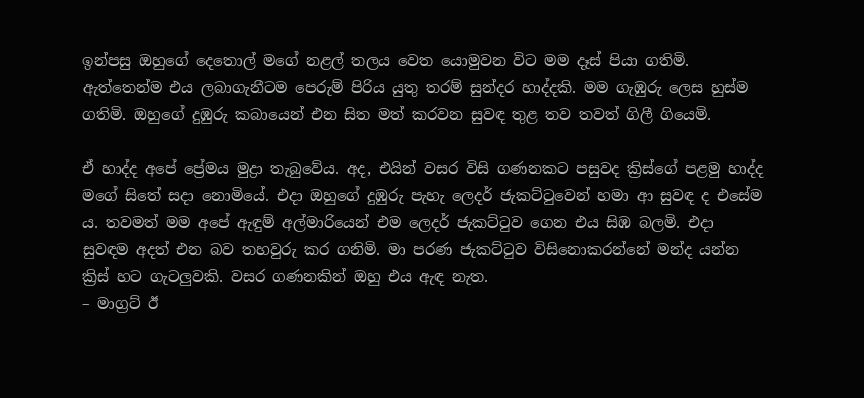ඉන්පසු ඔහුගේ දෙතොල් මගේ නළල් තලය වෙත යොමුවන විට මම දෑස් පියා ගතිමි. ඇත්තෙන්ම එය ලබාගැනීටම පෙරුම් පිරිය යුතු තරම් සුන්දර හාද්දකි. මම ගැඹුරු ලෙස හුස්ම ගතිමි. ඔහුගේ දුඹුරු කබායෙන් එන සිත මත් කරවන සුවඳ තුළ තව තවත් ගිලී ගියෙමි.

ඒ හාද්ද අපේ ප්‍රේමය මුද්‍රා තැබුවේය. අද, එයින් වසර විසි ගණනකට පසුවද ක්‍රිස්ගේ පළමු හාද්ද මගේ සිතේ සදා නොමියේ. එදා ඔහුගේ දුඹුරු පැහැ ලෙදර් ජැකට්ටුවෙන් හමා ආ සුවඳ ද එසේම ය. තවමත් මම අපේ ඇඳුම් අල්මාරියෙන් එම ලෙදර් ජැකට්ටුව ගෙන එය සිඹ බලමි. එදා  සුවඳම අදත් එන බව තහවුරු කර ගනිමි. මා පරණ ජැකට්ටුව විසිනොකරන්නේ මන්ද යන්න ක්‍රිස් හට ගැටලුවකි. වසර ගණනකින් ඔහු එය ඇඳ නැත.
– මාග්‍රට් ඊ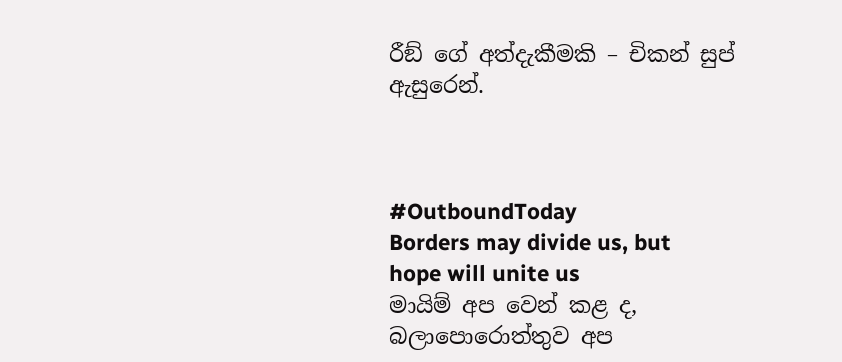රීඞ් ගේ අත්දැකීමකි – චිකන් සුප් ඇසුරෙන්.



#OutboundToday
Borders may divide us, but hope will unite us
මායිම් අප වෙන් කළ ද, බලාපොරොත්තුව අප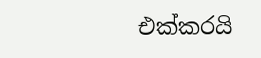එක්කරයි